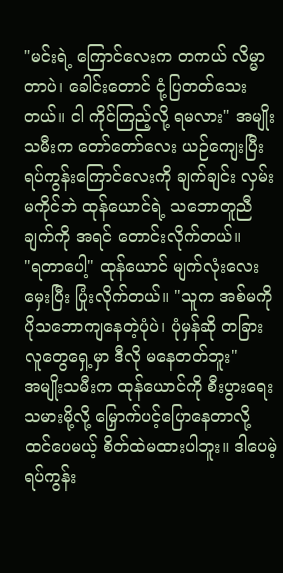"မင်းရဲ့ ကြောင်လေးက တကယ် လိမ္မာတာပဲ၊ ခေါင်းတောင် ငုံ့ပြတတ်သေးတယ်။ ငါ ကိုင်ကြည့်လို့ ရမလား" အမျိုးသမီးက တော်တော်လေး ယဉ်ကျေးပြီး ရပ်ကွန်းကြောင်လေးကို ချက်ချင်း လှမ်းမကိုင်ဘဲ ထုန်ယောင်ရဲ့ သဘောတူညီချက်ကို အရင် တောင်းလိုက်တယ်။
"ရတာပေါ့" ထုန်ယောင် မျက်လုံးလေး မှေးပြီး ပြုံးလိုက်တယ်။ "သူက အစ်မကို ပိုသဘောကျနေတဲ့ပုံပဲ၊ ပုံမှန်ဆို တခြားလူတွေရှေ့မှာ ဒီလို မနေတတ်ဘူး"
အမျိုးသမီးက ထုန်ယောင်ကို စီးပွားရေးသမားမို့လို့ မြှောက်ပင့်ပြောနေတာလို့ ထင်ပေမယ့် စိတ်ထဲမထားပါဘူး။ ဒါပေမဲ့ ရပ်ကွန်း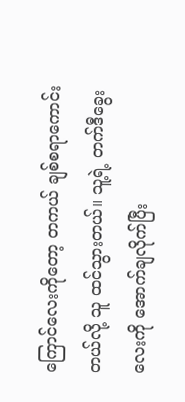ကြောင်လေးကိုတော့ တကယ် ချစ်စရာကောင်းတယ်လို့ သူ ထင်သွားတယ်။ သူ့ရဲ့ တက်ဒီခွေးလေးကို အောက်ချလိုက်ပြီး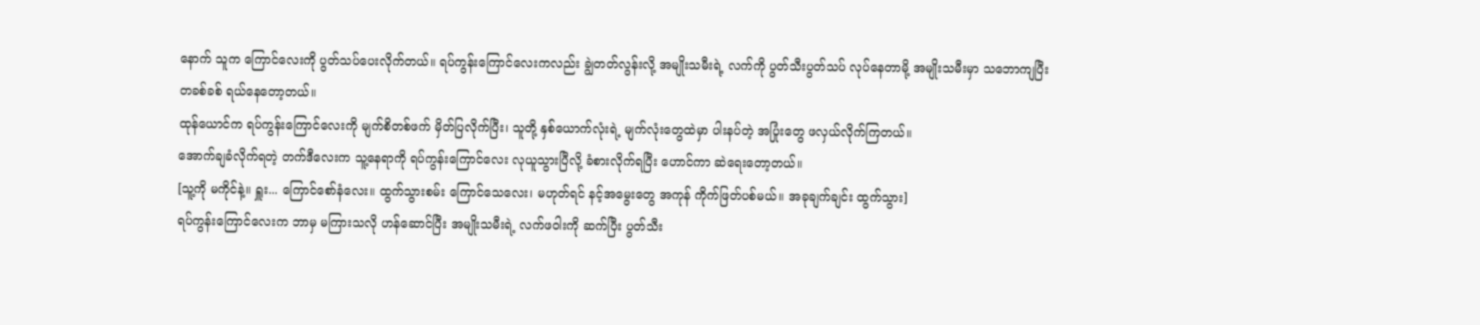နောက် သူက ကြောင်လေးကို ပွတ်သပ်ပေးလိုက်တယ်။ ရပ်ကွန်းကြောင်လေးကလည်း ချွဲတတ်လွန်းလို့ အမျိုးသမီးရဲ့ လက်ကို ပွတ်သီးပွတ်သပ် လုပ်နေတာမို့ အမျိုးသမီးမှာ သဘောကျပြီး တခစ်ခစ် ရယ်နေတော့တယ်။
ထုန်ယောင်က ရပ်ကွန်းကြောင်လေးကို မျက်စိတစ်ဖက် မှိတ်ပြလိုက်ပြီး၊ သူတို့ နှစ်ယောက်လုံးရဲ့ မျက်လုံးတွေထဲမှာ ပါးနပ်တဲ့ အပြုံးတွေ ဖလှယ်လိုက်ကြတယ်။
အောက်ချခံလိုက်ရတဲ့ တက်ဒီလေးက သူ့နေရာကို ရပ်ကွန်းကြောင်လေး လုယူသွားပြီလို့ ခံစားလိုက်ရပြီး ဟောင်ကာ ဆဲရေးတော့တယ်။
[သူ့ကို မကိုင်နဲ့။ ရှူး... ကြောင်စော်နံလေး။ ထွက်သွားစမ်း ကြောင်သေလေး၊ မဟုတ်ရင် နင့်အမွေးတွေ အကုန် ကိုက်ဖြတ်ပစ်မယ်။ အခုချက်ချင်း ထွက်သွား]
ရပ်ကွန်းကြောင်လေးက ဘာမှ မကြားသလို ဟန်ဆောင်ပြီး အမျိုးသမီးရဲ့ လက်ဖဝါးကို ဆက်ပြီး ပွတ်သီး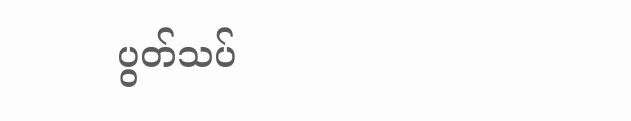ပွတ်သပ်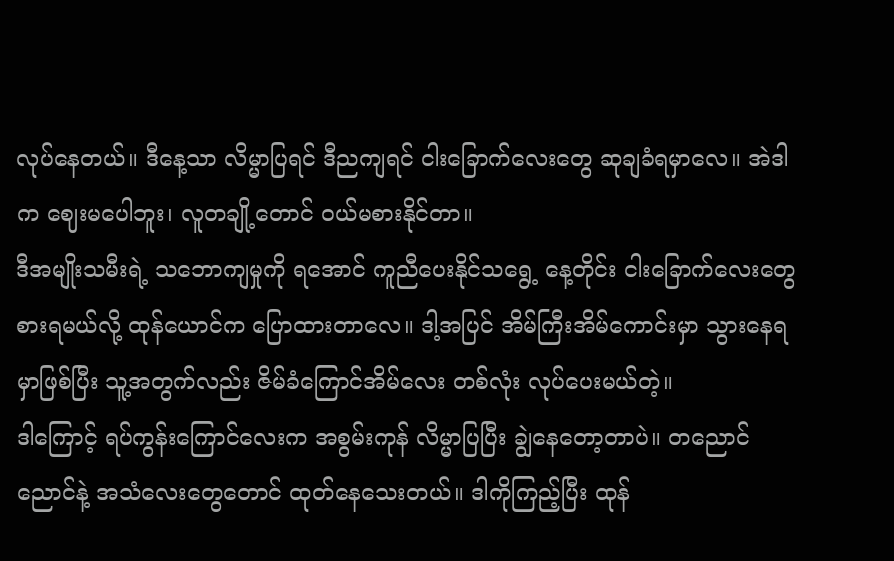လုပ်နေတယ်။ ဒီနေ့သာ လိမ္မာပြရင် ဒီညကျရင် ငါးခြောက်လေးတွေ ဆုချခံရမှာလေ။ အဲဒါက ဈေးမပေါဘူး၊ လူတချို့တောင် ဝယ်မစားနိုင်တာ။
ဒီအမျိုးသမီးရဲ့ သဘောကျမှုကို ရအောင် ကူညီပေးနိုင်သရွေ့ နေ့တိုင်း ငါးခြောက်လေးတွေ စားရမယ်လို့ ထုန်ယောင်က ပြောထားတာလေ။ ဒါ့အပြင် အိမ်ကြီးအိမ်ကောင်းမှာ သွားနေရမှာဖြစ်ပြီး သူ့အတွက်လည်း ဇိမ်ခံကြောင်အိမ်လေး တစ်လုံး လုပ်ပေးမယ်တဲ့။
ဒါကြောင့် ရပ်ကွန်းကြောင်လေးက အစွမ်းကုန် လိမ္မာပြပြီး ချွဲနေတော့တာပဲ။ တညောင်ညောင်နဲ့ အသံလေးတွေတောင် ထုတ်နေသေးတယ်။ ဒါကိုကြည့်ပြီး ထုန်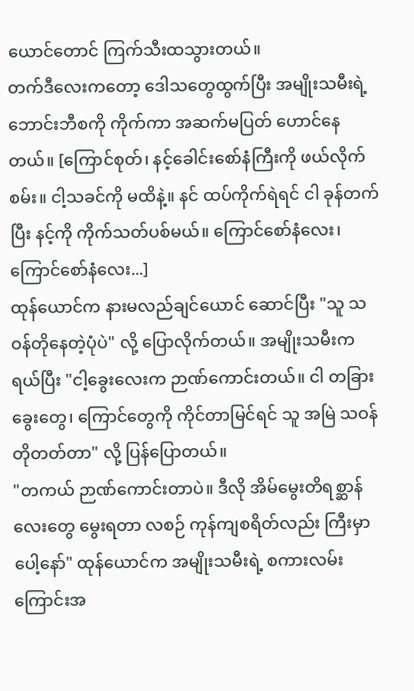ယောင်တောင် ကြက်သီးထသွားတယ်။
တက်ဒီလေးကတော့ ဒေါသတွေထွက်ပြီး အမျိုးသမီးရဲ့ ဘောင်းဘီစကို ကိုက်ကာ အဆက်မပြတ် ဟောင်နေတယ်။ [ကြောင်စုတ်၊ နင့်ခေါင်းစော်နံကြီးကို ဖယ်လိုက်စမ်း။ ငါ့သခင်ကို မထိနဲ့။ နင် ထပ်ကိုက်ရဲရင် ငါ ခုန်တက်ပြီး နင့်ကို ကိုက်သတ်ပစ်မယ်။ ကြောင်စော်နံလေး၊ ကြောင်စော်နံလေး...]
ထုန်ယောင်က နားမလည်ချင်ယောင် ဆောင်ပြီး "သူ သဝန်တိုနေတဲ့ပုံပဲ" လို့ ပြောလိုက်တယ်။ အမျိုးသမီးက ရယ်ပြီး "ငါ့ခွေးလေးက ဉာဏ်ကောင်းတယ်။ ငါ တခြားခွေးတွေ၊ ကြောင်တွေကို ကိုင်တာမြင်ရင် သူ အမြဲ သဝန်တိုတတ်တာ" လို့ ပြန်ပြောတယ်။
"တကယ် ဉာဏ်ကောင်းတာပဲ။ ဒီလို အိမ်မွေးတိရစ္ဆာန်လေးတွေ မွေးရတာ လစဉ် ကုန်ကျစရိတ်လည်း ကြီးမှာပေါ့နော်" ထုန်ယောင်က အမျိုးသမီးရဲ့ စကားလမ်းကြောင်းအ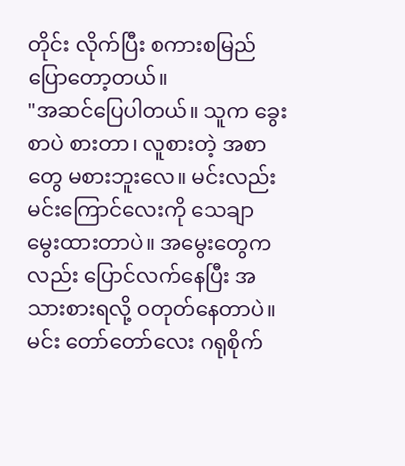တိုင်း လိုက်ပြီး စကားစမြည် ပြောတော့တယ်။
"အဆင်ပြေပါတယ်။ သူက ခွေးစာပဲ စားတာ၊ လူစားတဲ့ အစာတွေ မစားဘူးလေ။ မင်းလည်း မင်းကြောင်လေးကို သေချာ မွေးထားတာပဲ။ အမွေးတွေကလည်း ပြောင်လက်နေပြီး အသားစားရလို့ ဝတုတ်နေတာပဲ။ မင်း တော်တော်လေး ဂရုစိုက်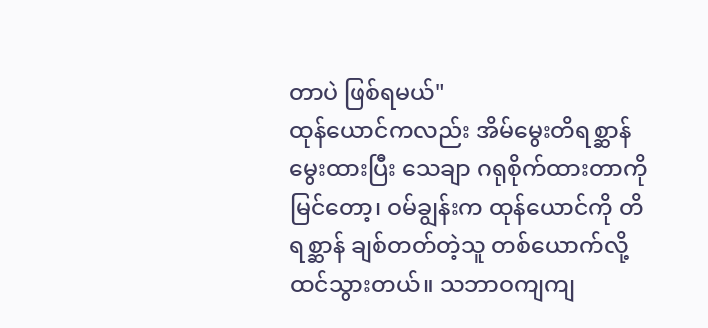တာပဲ ဖြစ်ရမယ်"
ထုန်ယောင်ကလည်း အိမ်မွေးတိရစ္ဆာန် မွေးထားပြီး သေချာ ဂရုစိုက်ထားတာကို မြင်တော့၊ ဝမ်ချွန်းက ထုန်ယောင်ကို တိရစ္ဆာန် ချစ်တတ်တဲ့သူ တစ်ယောက်လို့ ထင်သွားတယ်။ သဘာဝကျကျ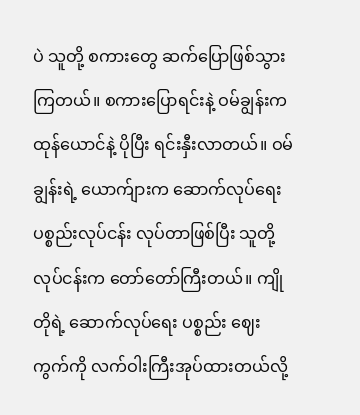ပဲ သူတို့ စကားတွေ ဆက်ပြောဖြစ်သွားကြတယ်။ စကားပြောရင်းနဲ့ ဝမ်ချွန်းက ထုန်ယောင်နဲ့ ပိုပြီး ရင်းနှီးလာတယ်။ ဝမ်ချွန်းရဲ့ ယောက်ျားက ဆောက်လုပ်ရေး ပစ္စည်းလုပ်ငန်း လုပ်တာဖြစ်ပြီး သူတို့လုပ်ငန်းက တော်တော်ကြီးတယ်။ ကျိုတိုရဲ့ ဆောက်လုပ်ရေး ပစ္စည်း ဈေးကွက်ကို လက်ဝါးကြီးအုပ်ထားတယ်လို့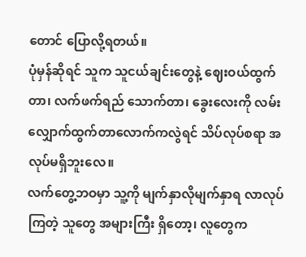တောင် ပြောလို့ရတယ်။
ပုံမှန်ဆိုရင် သူက သူငယ်ချင်းတွေနဲ့ ဈေးဝယ်ထွက်တာ၊ လက်ဖက်ရည် သောက်တာ၊ ခွေးလေးကို လမ်းလျှောက်ထွက်တာလောက်ကလွဲရင် သိပ်လုပ်စရာ အလုပ်မရှိဘူးလေ။
လက်တွေ့ဘဝမှာ သူ့ကို မျက်နှာလိုမျက်နှာရ လာလုပ်ကြတဲ့ သူတွေ အများကြီး ရှိတော့၊ လူတွေက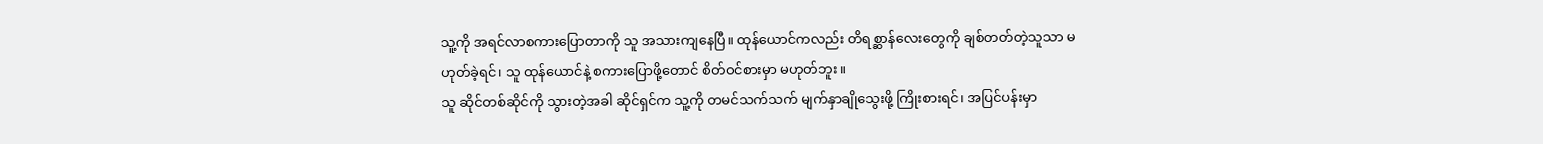သူ့ကို အရင်လာစကားပြောတာကို သူ အသားကျနေပြီ။ ထုန်ယောင်ကလည်း တိရစ္ဆာန်လေးတွေကို ချစ်တတ်တဲ့သူသာ မဟုတ်ခဲ့ရင်၊ သူ ထုန်ယောင်နဲ့ စကားပြောဖို့တောင် စိတ်ဝင်စားမှာ မဟုတ်ဘူး။
သူ ဆိုင်တစ်ဆိုင်ကို သွားတဲ့အခါ ဆိုင်ရှင်က သူ့ကို တမင်သက်သက် မျက်နှာချိုသွေးဖို့ ကြိုးစားရင်၊ အပြင်ပန်းမှာ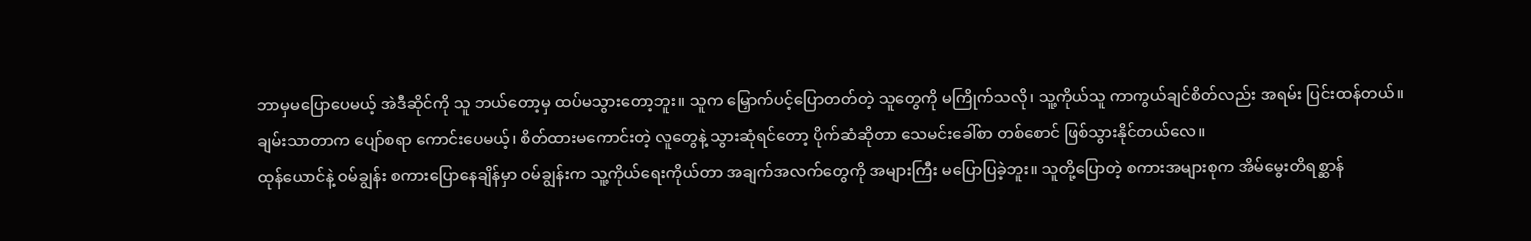ဘာမှမပြောပေမယ့် အဲဒီဆိုင်ကို သူ ဘယ်တော့မှ ထပ်မသွားတော့ဘူး။ သူက မြှောက်ပင့်ပြောတတ်တဲ့ သူတွေကို မကြိုက်သလို၊ သူ့ကိုယ်သူ ကာကွယ်ချင်စိတ်လည်း အရမ်း ပြင်းထန်တယ်။
ချမ်းသာတာက ပျော်စရာ ကောင်းပေမယ့်၊ စိတ်ထားမကောင်းတဲ့ လူတွေနဲ့ သွားဆုံရင်တော့ ပိုက်ဆံဆိုတာ သေမင်းခေါ်စာ တစ်စောင် ဖြစ်သွားနိုင်တယ်လေ။
ထုန်ယောင်နဲ့ ဝမ်ချွန်း စကားပြောနေချိန်မှာ ဝမ်ချွန်းက သူ့ကိုယ်ရေးကိုယ်တာ အချက်အလက်တွေကို အများကြီး မပြောပြခဲ့ဘူး။ သူတို့ပြောတဲ့ စကားအများစုက အိမ်မွေးတိရစ္ဆာန်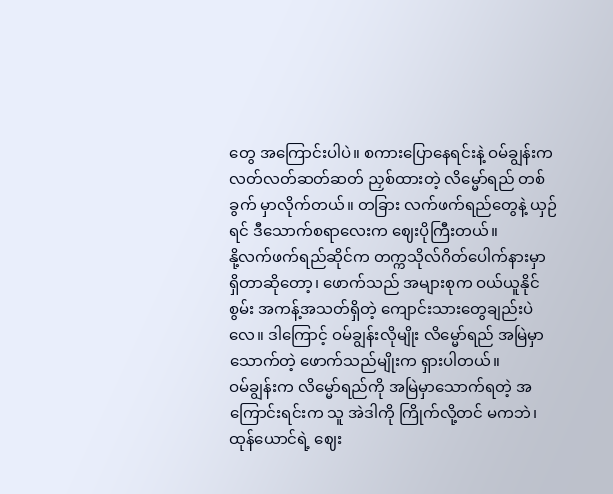တွေ အကြောင်းပါပဲ။ စကားပြောနေရင်းနဲ့ ဝမ်ချွန်းက လတ်လတ်ဆတ်ဆတ် ညှစ်ထားတဲ့ လိမ္မော်ရည် တစ်ခွက် မှာလိုက်တယ်။ တခြား လက်ဖက်ရည်တွေနဲ့ ယှဉ်ရင် ဒီသောက်စရာလေးက ဈေးပိုကြီးတယ်။
နို့လက်ဖက်ရည်ဆိုင်က တက္ကသိုလ်ဂိတ်ပေါက်နားမှာ ရှိတာဆိုတော့၊ ဖောက်သည် အများစုက ဝယ်ယူနိုင်စွမ်း အကန့်အသတ်ရှိတဲ့ ကျောင်းသားတွေချည်းပဲလေ။ ဒါကြောင့် ဝမ်ချွန်းလိုမျိုး လိမ္မော်ရည် အမြဲမှာသောက်တဲ့ ဖောက်သည်မျိုးက ရှားပါတယ်။
ဝမ်ချွန်းက လိမ္မော်ရည်ကို အမြဲမှာသောက်ရတဲ့ အကြောင်းရင်းက သူ အဲဒါကို ကြိုက်လို့တင် မကဘဲ၊ ထုန်ယောင်ရဲ့ ဈေး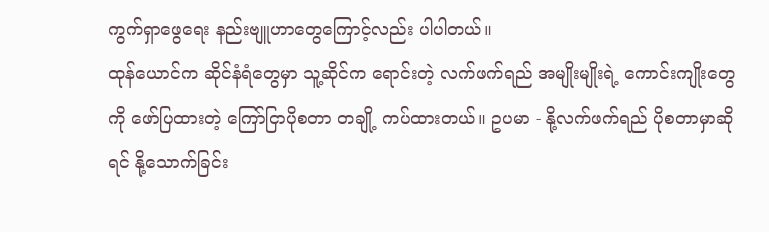ကွက်ရှာဖွေရေး နည်းဗျူဟာတွေကြောင့်လည်း ပါပါတယ်။
ထုန်ယောင်က ဆိုင်နံရံတွေမှာ သူ့ဆိုင်က ရောင်းတဲ့ လက်ဖက်ရည် အမျိုးမျိုးရဲ့ ကောင်းကျိုးတွေကို ဖော်ပြထားတဲ့ ကြော်ငြာပိုစတာ တချို့ ကပ်ထားတယ်။ ဥပမာ - နို့လက်ဖက်ရည် ပိုစတာမှာဆိုရင် နို့သောက်ခြင်း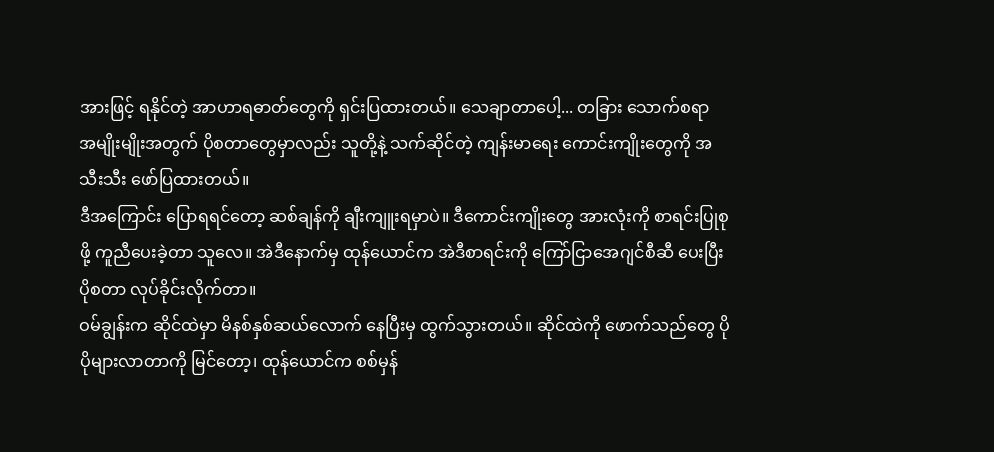အားဖြင့် ရနိုင်တဲ့ အာဟာရဓာတ်တွေကို ရှင်းပြထားတယ်။ သေချာတာပေါ့... တခြား သောက်စရာ အမျိုးမျိုးအတွက် ပိုစတာတွေမှာလည်း သူတို့နဲ့ သက်ဆိုင်တဲ့ ကျန်းမာရေး ကောင်းကျိုးတွေကို အသီးသီး ဖော်ပြထားတယ်။
ဒီအကြောင်း ပြောရရင်တော့ ဆစ်ချန်ကို ချီးကျူးရမှာပဲ။ ဒီကောင်းကျိုးတွေ အားလုံးကို စာရင်းပြုစုဖို့ ကူညီပေးခဲ့တာ သူလေ။ အဲဒီနောက်မှ ထုန်ယောင်က အဲဒီစာရင်းကို ကြော်ငြာအေဂျင်စီဆီ ပေးပြီး ပိုစတာ လုပ်ခိုင်းလိုက်တာ။
ဝမ်ချွန်းက ဆိုင်ထဲမှာ မိနစ်နှစ်ဆယ်လောက် နေပြီးမှ ထွက်သွားတယ်။ ဆိုင်ထဲကို ဖောက်သည်တွေ ပိုပိုများလာတာကို မြင်တော့၊ ထုန်ယောင်က စစ်မှန်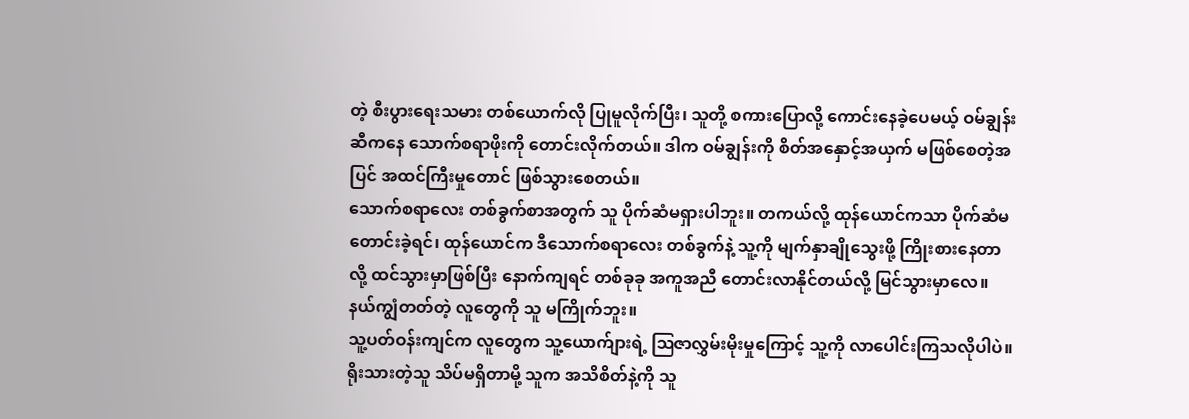တဲ့ စီးပွားရေးသမား တစ်ယောက်လို ပြုမူလိုက်ပြီး၊ သူတို့ စကားပြောလို့ ကောင်းနေခဲ့ပေမယ့် ဝမ်ချွန်းဆီကနေ သောက်စရာဖိုးကို တောင်းလိုက်တယ်။ ဒါက ဝမ်ချွန်းကို စိတ်အနှောင့်အယှက် မဖြစ်စေတဲ့အပြင် အထင်ကြီးမှုတောင် ဖြစ်သွားစေတယ်။
သောက်စရာလေး တစ်ခွက်စာအတွက် သူ ပိုက်ဆံမရှားပါဘူး။ တကယ်လို့ ထုန်ယောင်ကသာ ပိုက်ဆံမတောင်းခဲ့ရင်၊ ထုန်ယောင်က ဒီသောက်စရာလေး တစ်ခွက်နဲ့ သူ့ကို မျက်နှာချိုသွေးဖို့ ကြိုးစားနေတာလို့ ထင်သွားမှာဖြစ်ပြီး နောက်ကျရင် တစ်ခုခု အကူအညီ တောင်းလာနိုင်တယ်လို့ မြင်သွားမှာလေ။ နယ်ကျွံတတ်တဲ့ လူတွေကို သူ မကြိုက်ဘူး။
သူ့ပတ်ဝန်းကျင်က လူတွေက သူ့ယောက်ျားရဲ့ ဩဇာလွှမ်းမိုးမှုကြောင့် သူ့ကို လာပေါင်းကြသလိုပါပဲ။ ရိုးသားတဲ့သူ သိပ်မရှိတာမို့ သူက အသိစိတ်နဲ့ကို သူ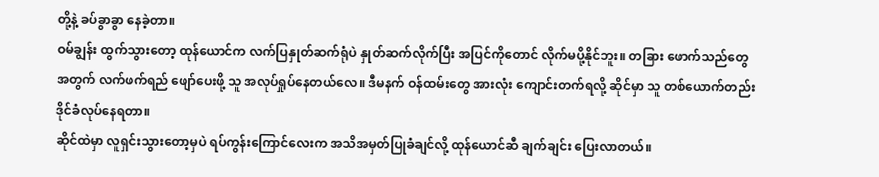တို့နဲ့ ခပ်ခွာခွာ နေခဲ့တာ။
ဝမ်ချွန်း ထွက်သွားတော့ ထုန်ယောင်က လက်ပြနှုတ်ဆက်ရုံပဲ နှုတ်ဆက်လိုက်ပြီး အပြင်ကိုတောင် လိုက်မပို့နိုင်ဘူး။ တခြား ဖောက်သည်တွေအတွက် လက်ဖက်ရည် ဖျော်ပေးဖို့ သူ အလုပ်ရှုပ်နေတယ်လေ။ ဒီမနက် ဝန်ထမ်းတွေ အားလုံး ကျောင်းတက်ရလို့ ဆိုင်မှာ သူ တစ်ယောက်တည်း ဒိုင်ခံလုပ်နေရတာ။
ဆိုင်ထဲမှာ လူရှင်းသွားတော့မှပဲ ရပ်ကွန်းကြောင်လေးက အသိအမှတ်ပြုခံချင်လို့ ထုန်ယောင်ဆီ ချက်ချင်း ပြေးလာတယ်။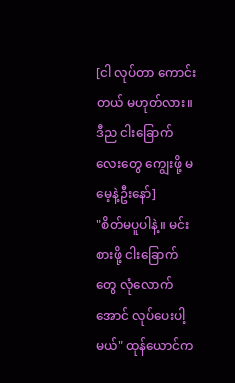[ငါ လုပ်တာ ကောင်းတယ် မဟုတ်လား။ ဒီည ငါးခြောက်လေးတွေ ကျွေးဖို့ မမေ့နဲ့ဦးနော်]
"စိတ်မပူပါနဲ့။ မင်းစားဖို့ ငါးခြောက်တွေ လုံလောက်အောင် လုပ်ပေးပါ့မယ်" ထုန်ယောင်က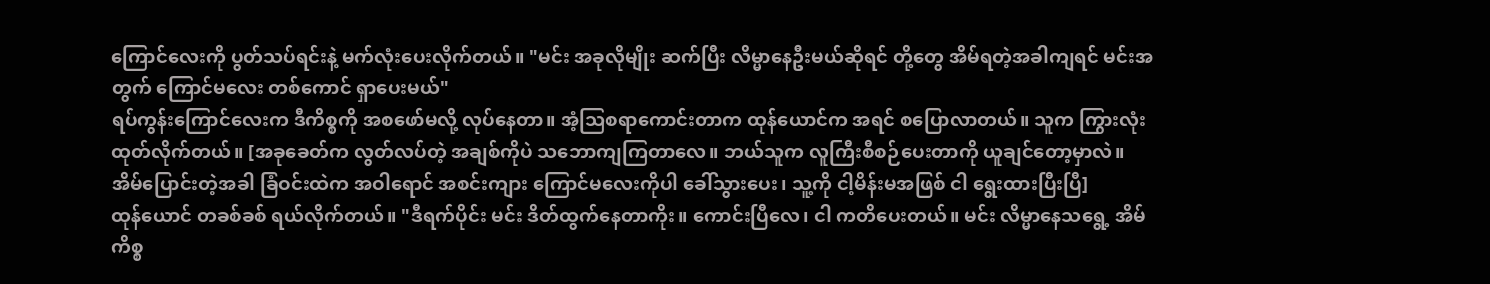ကြောင်လေးကို ပွတ်သပ်ရင်းနဲ့ မက်လုံးပေးလိုက်တယ်။ "မင်း အခုလိုမျိုး ဆက်ပြီး လိမ္မာနေဦးမယ်ဆိုရင် တို့တွေ အိမ်ရတဲ့အခါကျရင် မင်းအတွက် ကြောင်မလေး တစ်ကောင် ရှာပေးမယ်"
ရပ်ကွန်းကြောင်လေးက ဒီကိစ္စကို အစဖော်မလို့ လုပ်နေတာ။ အံ့သြစရာကောင်းတာက ထုန်ယောင်က အရင် စပြောလာတယ်။ သူက ကြွားလုံးထုတ်လိုက်တယ်။ [အခုခေတ်က လွတ်လပ်တဲ့ အချစ်ကိုပဲ သဘောကျကြတာလေ။ ဘယ်သူက လူကြီးစီစဉ်ပေးတာကို ယူချင်တော့မှာလဲ။ အိမ်ပြောင်းတဲ့အခါ ခြံဝင်းထဲက အဝါရောင် အစင်းကျား ကြောင်မလေးကိုပါ ခေါ်သွားပေး၊ သူ့ကို ငါ့မိန်းမအဖြစ် ငါ ရွေးထားပြီးပြီ]
ထုန်ယောင် တခစ်ခစ် ရယ်လိုက်တယ်။ "ဒီရက်ပိုင်း မင်း ဒိတ်ထွက်နေတာကိုး။ ကောင်းပြီလေ၊ ငါ ကတိပေးတယ်။ မင်း လိမ္မာနေသရွေ့ အိမ်ကိစ္စ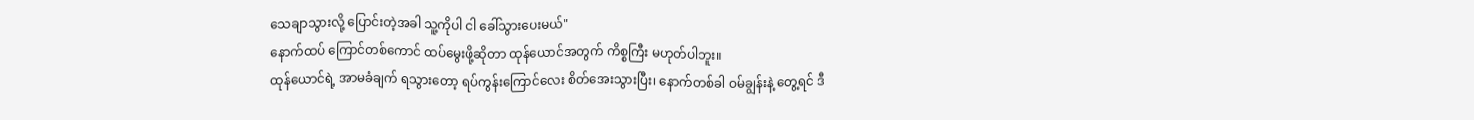သေချာသွားလို့ ပြောင်းတဲ့အခါ သူ့ကိုပါ ငါ ခေါ်သွားပေးမယ်"
နောက်ထပ် ကြောင်တစ်ကောင် ထပ်မွေးဖို့ဆိုတာ ထုန်ယောင်အတွက် ကိစ္စကြီး မဟုတ်ပါဘူး။
ထုန်ယောင်ရဲ့ အာမခံချက် ရသွားတော့ ရပ်ကွန်းကြောင်လေး စိတ်အေးသွားပြီး၊ နောက်တစ်ခါ ဝမ်ချွန်းနဲ့ တွေ့ရင် ဒီ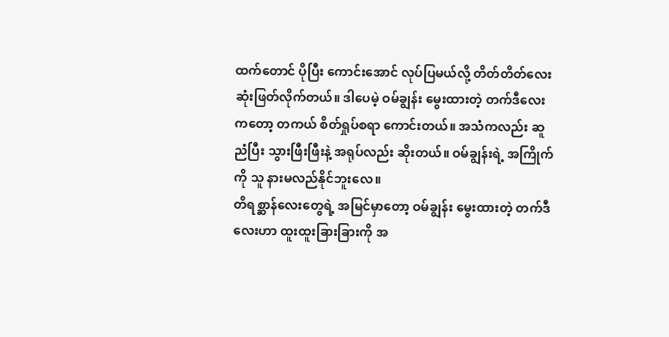ထက်တောင် ပိုပြီး ကောင်းအောင် လုပ်ပြမယ်လို့ တိတ်တိတ်လေး ဆုံးဖြတ်လိုက်တယ်။ ဒါပေမဲ့ ဝမ်ချွန်း မွေးထားတဲ့ တက်ဒီလေးကတော့ တကယ် စိတ်ရှုပ်စရာ ကောင်းတယ်။ အသံကလည်း ဆူညံပြီး သွားဖြီးဖြီးနဲ့ အရုပ်လည်း ဆိုးတယ်။ ဝမ်ချွန်းရဲ့ အကြိုက်ကို သူ နားမလည်နိုင်ဘူးလေ။
တိရစ္ဆာန်လေးတွေရဲ့ အမြင်မှာတော့ ဝမ်ချွန်း မွေးထားတဲ့ တက်ဒီလေးဟာ ထူးထူးခြားခြားကို အ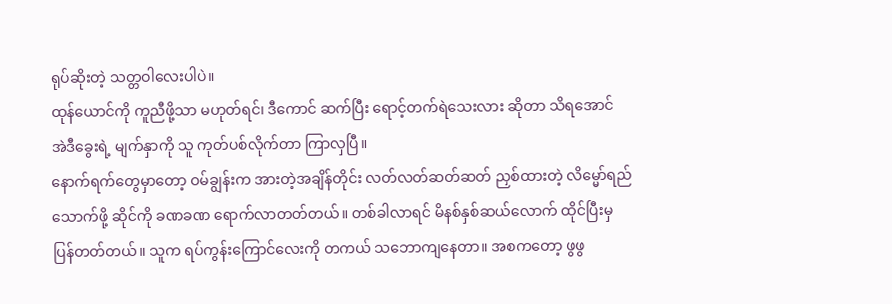ရုပ်ဆိုးတဲ့ သတ္တဝါလေးပါပဲ။
ထုန်ယောင်ကို ကူညီဖို့သာ မဟုတ်ရင်၊ ဒီကောင် ဆက်ပြီး ရောင့်တက်ရဲသေးလား ဆိုတာ သိရအောင် အဲဒီခွေးရဲ့ မျက်နှာကို သူ ကုတ်ပစ်လိုက်တာ ကြာလှပြီ။
နောက်ရက်တွေမှာတော့ ဝမ်ချွန်းက အားတဲ့အချိန်တိုင်း လတ်လတ်ဆတ်ဆတ် ညှစ်ထားတဲ့ လိမ္မော်ရည် သောက်ဖို့ ဆိုင်ကို ခဏခဏ ရောက်လာတတ်တယ်။ တစ်ခါလာရင် မိနစ်နှစ်ဆယ်လောက် ထိုင်ပြီးမှ ပြန်တတ်တယ်။ သူက ရပ်ကွန်းကြောင်လေးကို တကယ် သဘောကျနေတာ။ အစကတော့ ဖွဖွ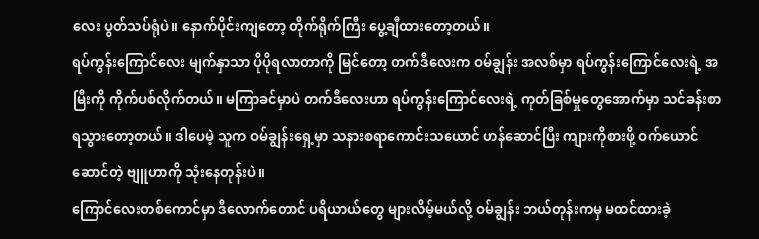လေး ပွတ်သပ်ရုံပဲ။ နောက်ပိုင်းကျတော့ တိုက်ရိုက်ကြီး ပွေ့ချီထားတော့တယ်။
ရပ်ကွန်းကြောင်လေး မျက်နှာသာ ပိုပိုရလာတာကို မြင်တော့ တက်ဒီလေးက ဝမ်ချွန်း အလစ်မှာ ရပ်ကွန်းကြောင်လေးရဲ့ အမြီးကို ကိုက်ပစ်လိုက်တယ်။ မကြာခင်မှာပဲ တက်ဒီလေးဟာ ရပ်ကွန်းကြောင်လေးရဲ့ ကုတ်ခြစ်မှုတွေအောက်မှာ သင်ခန်းစာ ရသွားတော့တယ်။ ဒါပေမဲ့ သူက ဝမ်ချွန်းရှေ့မှာ သနားစရာကောင်းသယောင် ဟန်ဆောင်ပြီး ကျားကိုစားဖို့ ဝက်ယောင်ဆောင်တဲ့ ဗျူဟာကို သုံးနေတုန်းပဲ။
ကြောင်လေးတစ်ကောင်မှာ ဒီလောက်တောင် ပရိယာယ်တွေ များလိမ့်မယ်လို့ ဝမ်ချွန်း ဘယ်တုန်းကမှ မထင်ထားခဲ့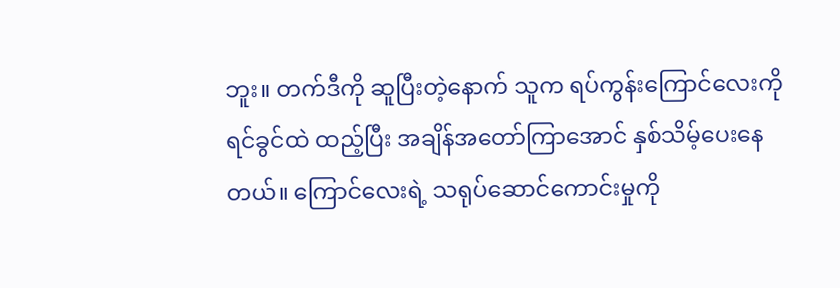ဘူး။ တက်ဒီကို ဆူပြီးတဲ့နောက် သူက ရပ်ကွန်းကြောင်လေးကို ရင်ခွင်ထဲ ထည့်ပြီး အချိန်အတော်ကြာအောင် နှစ်သိမ့်ပေးနေတယ်။ ကြောင်လေးရဲ့ သရုပ်ဆောင်ကောင်းမှုကို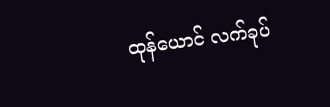ထုန်ယောင် လက်ခုပ်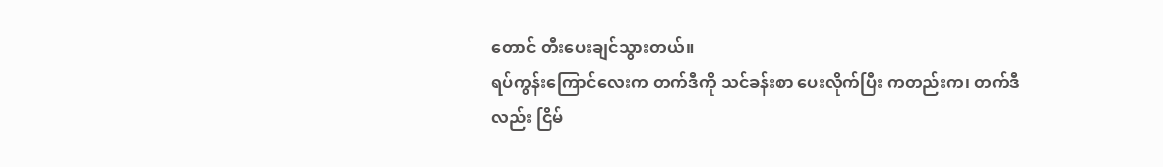တောင် တီးပေးချင်သွားတယ်။
ရပ်ကွန်းကြောင်လေးက တက်ဒီကို သင်ခန်းစာ ပေးလိုက်ပြီး ကတည်းက၊ တက်ဒီလည်း ငြိမ်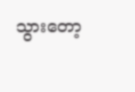သွားတော့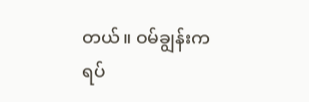တယ်။ ဝမ်ချွန်းက ရပ်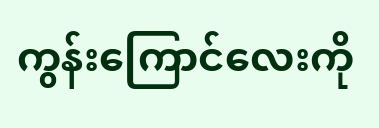ကွန်းကြောင်လေးကို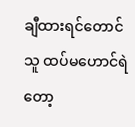ချီထားရင်တောင် သူ ထပ်မဟောင်ရဲတော့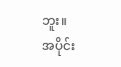ဘူး။
အပိုင်း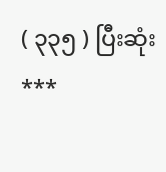( ၃၃၅ ) ပြီးဆုံး
***